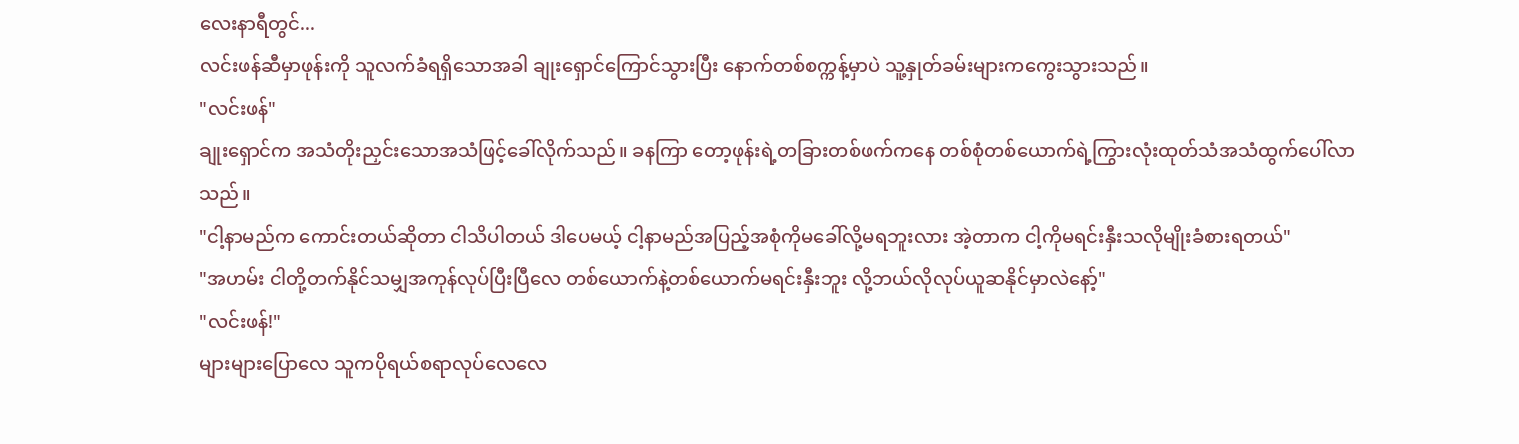လေးနာရီတွင်...
လင်းဖန်ဆီမှာဖုန်းကို သူလက်ခံရရှိသောအခါ ချုးရှောင်ကြောင်သွားပြီး နောက်တစ်စက္ကန့်မှာပဲ သူ့နှုတ်ခမ်းများကကွေးသွားသည်။
"လင်းဖန်"
ချုးရှောင်က အသံတိုးညှင်းသောအသံဖြင့်ခေါ်လိုက်သည်။ ခနကြာ တော့ဖုန်းရဲ့တခြားတစ်ဖက်ကနေ တစ်စုံတစ်ယောက်ရဲ့ကြွားလုံးထုတ်သံအသံထွက်ပေါ်လာသည်။
"ငါ့နာမည်က ကောင်းတယ်ဆိုတာ ငါသိပါတယ် ဒါပေမယ့် ငါ့နာမည်အပြည့်အစုံကိုမခေါ်လို့မရဘူးလား အဲ့တာက ငါ့ကိုမရင်းနှီးသလိုမျိုးခံစားရတယ်"
"အဟမ်း ငါတို့တက်နိုင်သမျှအကုန်လုပ်ပြီးပြီလေ တစ်ယောက်နဲ့တစ်ယောက်မရင်းနှီးဘူး လို့ဘယ်လိုလုပ်ယူဆနိုင်မှာလဲနော့်"
"လင်းဖန်!"
များများပြောလေ သူကပိုရယ်စရာလုပ်လေလေ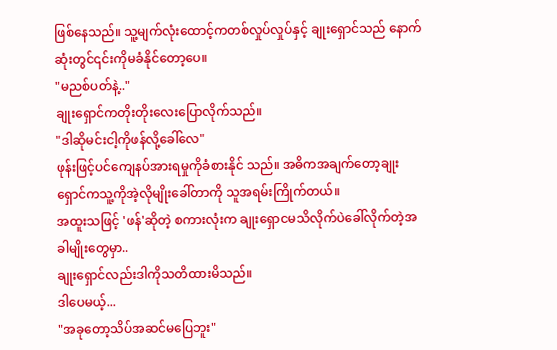ဖြစ်နေသည်။ သူ့မျက်လုံးထောင့်ကတစ်လှုပ်လှုပ်နှင့် ချုးရှောင်သည် နောက်ဆုံးတွင်၎င်းကိုမခံနိုင်တော့ပေ။
"မညစ်ပတ်နဲ့.."
ချုးရှောင်ကတိုးတိုးလေးပြောလိုက်သည်။
"ဒါဆိုမင်းငါ့ကိုဖန်လို့ခေါ်လေ"
ဖုန်းဖြင့်ပင်ကျေနပ်အားရမှုကိုခံစားနိုင် သည်။ အဓိကအချက်တော့ချုးရှောင်ကသူ့ကိုအဲ့လိုမျိုးခေါ်တာကို သူအရမ်းကြိုက်တယ်။
အထူးသဖြင့် 'ဖန်'ဆိုတဲ့ စကားလုံးက ချုးရှောငမသိလိုက်ပဲခေါ်လိုက်တဲ့အခါမျိုးတွေမှာ..
ချုးရှောင်လည်းဒါကိုသတိထားမိသည်။
ဒါပေမယ့်...
"အခုတော့သိပ်အဆင်မပြေဘူး"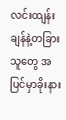လင်းထျန်းချန်နဲ့တခြားသူတွေ အပြင်မှာခိုးနား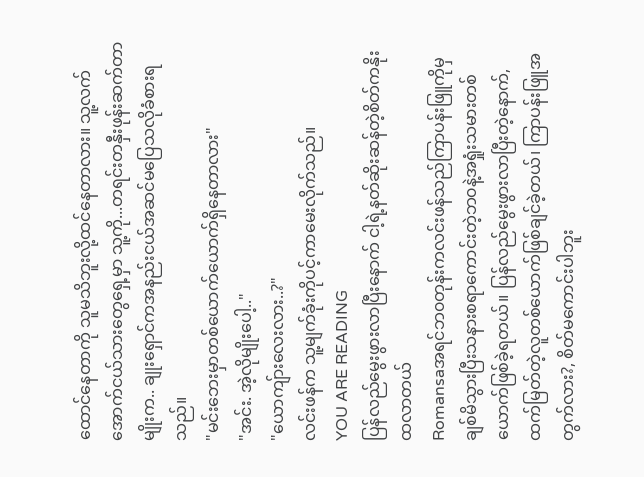ထောင်နေတာကို သူမသိဘူးလို့ထင်နေတာလား။ သူ့လက်အောက်ငယ်သားတွေရှေ့မှာ သူ့ကို...တရင်းတနှီးဖုန်းဆက်တာမျိုးက.. ချုးရှောင်ကအနည်းငယ်အဆင်မပြေသလိုခံစားရသည်။
"မင်းဘေးမှာတစ်ယောက်ယောက်ရှိနေတာလား"
"အင်း. အဲ့လိုမျိုးပေါ့.."
"ယောကျ်ားလေးလား..?"
လင်းဖန်က သူ့မျက်ခုံးကိုပင့်ကာမေးလိုက်သည်။
YOU ARE READING
ပြန်လည်မွေးဖွားလာပြီးနောက် ငါ့ရဲ့နတ်ဆိုးဆန်တဲ့စိတ်ကနိုးထလာတယ်
Romansaအရင်ဘ၀တုန်းကလင်းဖန်သည်ကြာပန်းဖြူကိုမှချစ်မိသွားပြီးသနားစရာကောင်းတဲ့ဘ၀နဲ့အရှုံးသမားတစ်ယောက်ဖြစ်ခဲ့ရတယ်။ ပြန်လည်မွေးဖွားလာပြီးတဲ့နောက်,ထက်မြတ်တဲ့လူတစ်ယောက်ဖြစ်ချင်ခဲ့တယ်၊ ကြာပန်းဖြူအတွက်လား?, စိတ်မကောင်းပါဘူး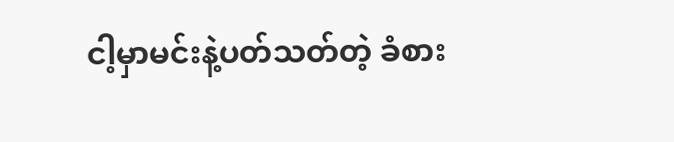ငါ့မှာမင်းနဲ့ပတ်သတ်တဲ့ ခံစား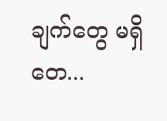ချက်တွေ မရှိတေ...